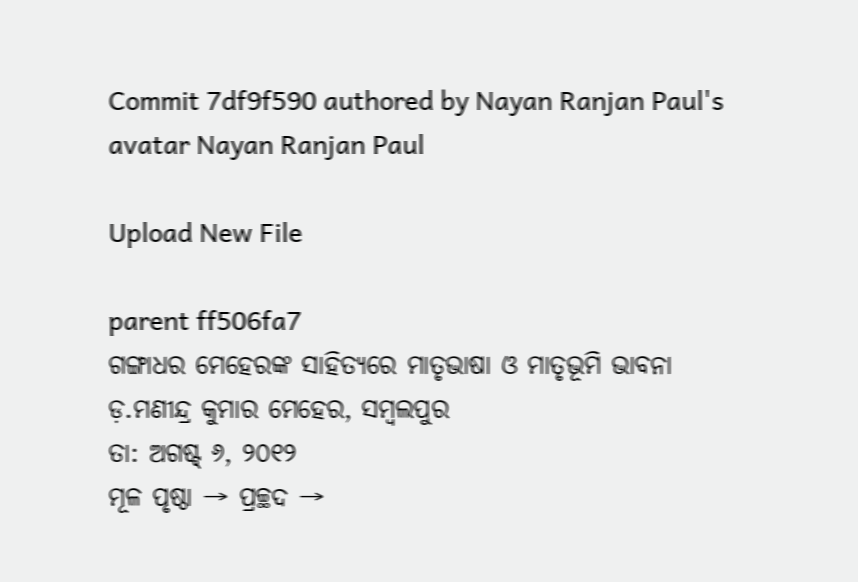Commit 7df9f590 authored by Nayan Ranjan Paul's avatar Nayan Ranjan Paul

Upload New File

parent ff506fa7
ଗଙ୍ଗାଧର ମେହେରଙ୍କ ସାହିତ୍ୟରେ ମାତୃଭାଷା ଓ ମାତୃଭୂମି ଭାବନା
ଡ଼.ମଣୀନ୍ଦ୍ର କୁମାର ମେହେର, ସମ୍ବଲପୁର
ତା: ଅଗଷ୍ଟ୍ ୬, ୨୦୧୨
ମୂଳ ପୃଷ୍ଠା → ପ୍ରଚ୍ଛଦ →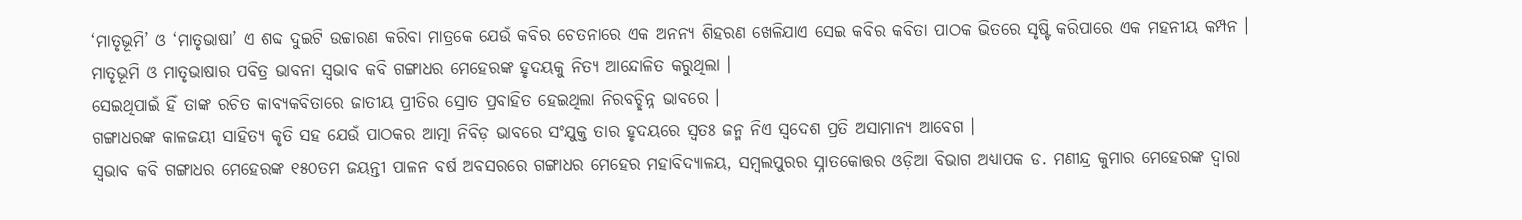‘ମାତୃଭୂମି’ ଓ ‘ମାତୃଭାଷା’ ଏ ଶବ୍ଦ ଦୁଇଟି ଉଚ୍ଚାରଣ କରିବା ମାତ୍ରକେ ଯେଉଁ କବିର ଚେତନାରେ ଏକ ଅନନ୍ୟ ଶିହରଣ ଖେଳିଯାଏ ସେଇ କବିର କବିତା ପାଠକ ଭିତରେ ସୃଷ୍ଟି କରିପାରେ ଏକ ମହନୀୟ କମ୍ପନ ।
ମାତୃଭୂମି ଓ ମାତୃଭାଷାର ପବିତ୍ର ଭାବନା ସ୍ବଭାବ କବି ଗଙ୍ଗାଧର ମେହେରଙ୍କ ହୃଦୟକୁ ନିତ୍ୟ ଆନ୍ଦୋଳିତ କରୁଥିଲା ।
ସେଇଥିପାଇଁ ହିଁ ତାଙ୍କ ରଚିତ କାବ୍ୟକବିତାରେ ଜାତୀୟ ପ୍ରୀତିର ସ୍ରୋତ ପ୍ରବାହିତ ହେଇଥିଲା ନିରବଚ୍ଛିନ୍ନ ଭାବରେ ।
ଗଙ୍ଗାଧରଙ୍କ କାଳଜୟୀ ସାହିତ୍ୟ କୃତି ସହ ଯେଉଁ ପାଠକର ଆତ୍ମା ନିବିଡ଼ ଭାବରେ ସଂଯୁକ୍ତ ତାର ହୃଦୟରେ ସ୍ବତଃ ଜନ୍ମ ନିଏ ସ୍ବଦେଶ ପ୍ରତି ଅସାମାନ୍ୟ ଆବେଗ ।
ସ୍ବଭାବ କବି ଗଙ୍ଗାଧର ମେହେରଙ୍କ ୧୫୦ତମ ଜୟନ୍ତୀ ପାଳନ ବର୍ଷ ଅବସରରେ ଗଙ୍ଗାଧର ମେହେର ମହାବିଦ୍ୟାଳୟ, ସମ୍ବଲପୁରର ସ୍ନାତକୋତ୍ତର ଓଡ଼ିଆ ବିଭାଗ ଅଧ୍ୟାପକ ଡ. ମଣୀନ୍ଦ୍ର କୁମାର ମେହେରଙ୍କ ଦ୍ବାରା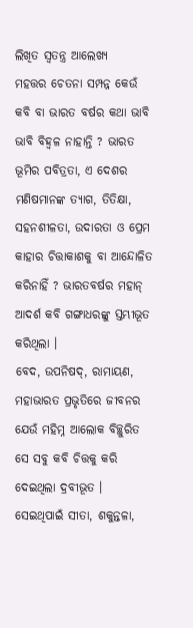ଲିଖିତ ସ୍ବତନ୍ତ୍ର ଆଲେଖ୍ୟ
ମହତ୍ତର ଚେତନା ସମ୍ପନ୍ନ କେଉଁ କବି ବା ଭାରତ ବର୍ଷର କଥା ଭାବି ଭାବି ବିହ୍ବଳ ନାହାନ୍ତି ? ଭାରତ ଭୂମିର ପବିତ୍ରତା, ଏ ଦେଶର ମଣିଷମାନଙ୍କ ତ୍ୟାଗ, ତିତିକ୍ଷା, ସହନଶୀଳତା, ଉଦାରତା ଓ ପ୍ରେମ କାହାର ଚିତ୍ତାକାଶକୁ ବା ଆନ୍ଦୋଳିତ କରିନାହିଁ ? ଭାରତବର୍ଷର ମହାନ୍‌ ଆଦର୍ଶ କବି ଗଙ୍ଗାଧରଙ୍କୁ ସ୍ତମ୍ଭୀଭୂତ କରିଥିଲା ।
ବେଦ, ଉପନିଷଦ୍‌, ରାମାୟଣ, ମହାଭାରତ ପ୍ରଭୃତିରେ ଜୀବନର ଯେଉଁ ମହିମ୍ନ ଆଲୋକ ବିଚ୍ଛୁରିତ ସେ ସବୁ କବି ଚିତ୍ତକୁ କରି ଦେଇଥିଲା ଦ୍ରବୀଭୂତ ।
ସେଇଥିପାଇଁ ସୀତା, ଶକୁନ୍ତଳା,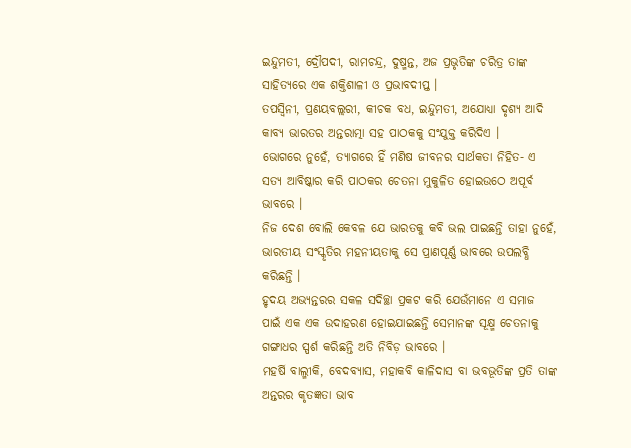ଇନ୍ଦୁମତୀ, ଦ୍ରୌପଦୀ, ରାମଚନ୍ଦ୍ର, ଦୁଷ୍ମନ୍ତ, ଅଜ ପ୍ରଭୃତିଙ୍କ ଚରିତ୍ର ତାଙ୍କ ସାହିତ୍ୟରେ ଏକ ଶକ୍ତିଶାଳୀ ଓ ପ୍ରଭାବଦୀପ୍ତ ।
ତପସ୍ବିନୀ, ପ୍ରଣୟବଲ୍ଲରୀ, କୀଚକ ବଧ, ଇନ୍ଦୁମତୀ, ଅଯୋଧ୍ୟା ଦୃଶ୍ୟ ଆଦି କାବ୍ୟ ଭାରତର ଅନ୍ତରାତ୍ମା ସହ ପାଠକକୁ ସଂଯୁକ୍ତ କରିଦିଏ ।
ଭୋଗରେ ନୁହେଁ, ତ୍ୟାଗରେ ହିଁ ମଣିଷ ଜୀବନର ସାର୍ଥକତା ନିହିତ- ଏ ସତ୍ୟ ଆବିଷ୍କାର କରି ପାଠକର ଚେତନା ମୁକୁଳିତ ହୋଇଉଠେ ଅପୂର୍ବ ଭାବରେ ।
ନିଜ ଦେଶ ବୋଲି କେବଳ ଯେ ଭାରତକୁ କବି ଭଲ ପାଇଛନ୍ତି ତାହା ନୁହେଁ, ଭାରତୀୟ ସଂସ୍କୃତିର ମହନୀୟତାକୁ ସେ ପ୍ରାଣପୂର୍ଣ୍ଣ ଭାବରେ ଉପଲବ୍ଧି କରିଛନ୍ତି ।
ହୃଦୟ ଅଭ୍ୟନ୍ତରର ସକଳ ସଦିଚ୍ଛା ପ୍ରକଟ କରି ଯେଉଁମାନେ ଏ ସମାଜ ପାଇଁ ଏକ ଏକ ଉଦାହରଣ ହୋଇଯାଇଛନ୍ତି ସେମାନଙ୍କ ସୂକ୍ଷ୍ମ ଚେତନାକୁ ଗଙ୍ଗାଧର ସ୍ପର୍ଶ କରିଛନ୍ତି ଅତି ନିବିଡ଼ ଭାବରେ ।
ମହର୍ଷି ବାଲ୍ମୀକି, ବେଦବ୍ୟାସ, ମହାକବି କାଳିଦାସ ବା ଭବଭୂତିଙ୍କ ପ୍ରତି ତାଙ୍କ ଅନ୍ତରର କୃତଜ୍ଞତା ଭାବ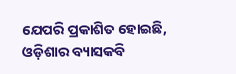ଯେପରି ପ୍ରକାଶିତ ହୋଇଛି, ଓଡ଼ିଶାର ବ୍ୟାସକବି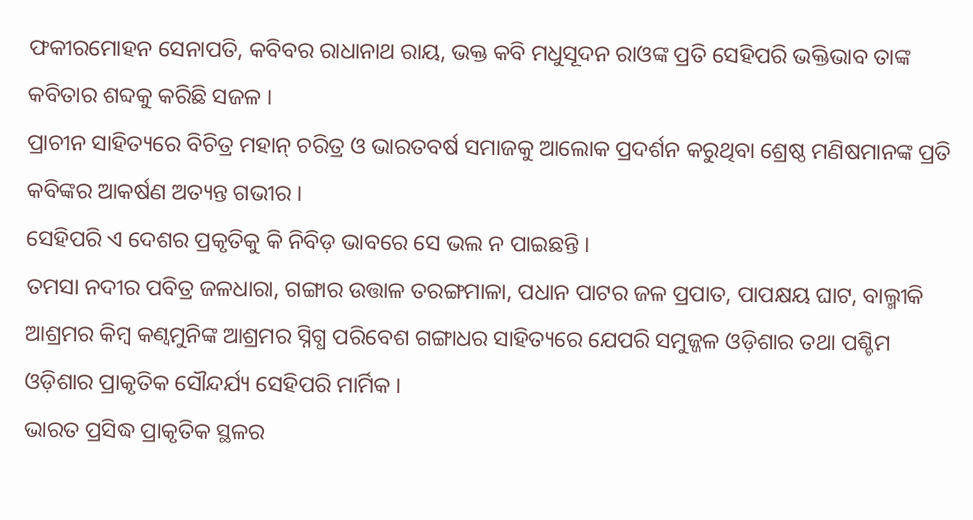ଫକୀରମୋହନ ସେନାପତି, କବିବର ରାଧାନାଥ ରାୟ, ଭକ୍ତ କବି ମଧୁସୂଦନ ରାଓଙ୍କ ପ୍ରତି ସେହିପରି ଭକ୍ତିଭାବ ତାଙ୍କ କବିତାର ଶବ୍ଦକୁ କରିଛି ସଜଳ ।
ପ୍ରାଚୀନ ସାହିତ୍ୟରେ ବିଚିତ୍ର ମହାନ୍‌ ଚରିତ୍ର ଓ ଭାରତବର୍ଷ ସମାଜକୁ ଆଲୋକ ପ୍ରଦର୍ଶନ କରୁଥିବା ଶ୍ରେଷ୍ଠ ମଣିଷମାନଙ୍କ ପ୍ରତି କବିଙ୍କର ଆକର୍ଷଣ ଅତ୍ୟନ୍ତ ଗଭୀର ।
ସେହିପରି ଏ ଦେଶର ପ୍ରକୃତିକୁ କି ନିବିଡ଼ ଭାବରେ ସେ ଭଲ ନ ପାଇଛନ୍ତି ।
ତମସା ନଦୀର ପବିତ୍ର ଜଳଧାରା, ଗଙ୍ଗାର ଉତ୍ତାଳ ତରଙ୍ଗମାଳା, ପଧାନ ପାଟର ଜଳ ପ୍ରପାତ, ପାପକ୍ଷୟ ଘାଟ, ବାଲ୍ମୀକି ଆଶ୍ରମର କିମ୍ବ କଣ୍ବମୁନିଙ୍କ ଆଶ୍ରମର ସ୍ନିଗ୍ଧ ପରିବେଶ ଗଙ୍ଗାଧର ସାହିତ୍ୟରେ ଯେପରି ସମୁଜ୍ଜଳ ଓଡ଼ିଶାର ତଥା ପଶ୍ଚିମ ଓଡ଼ିଶାର ପ୍ରାକୃତିକ ସୌନ୍ଦର୍ଯ୍ୟ ସେହିପରି ମାର୍ମିକ ।
ଭାରତ ପ୍ରସିଦ୍ଧ ପ୍ରାକୃତିକ ସ୍ଥଳର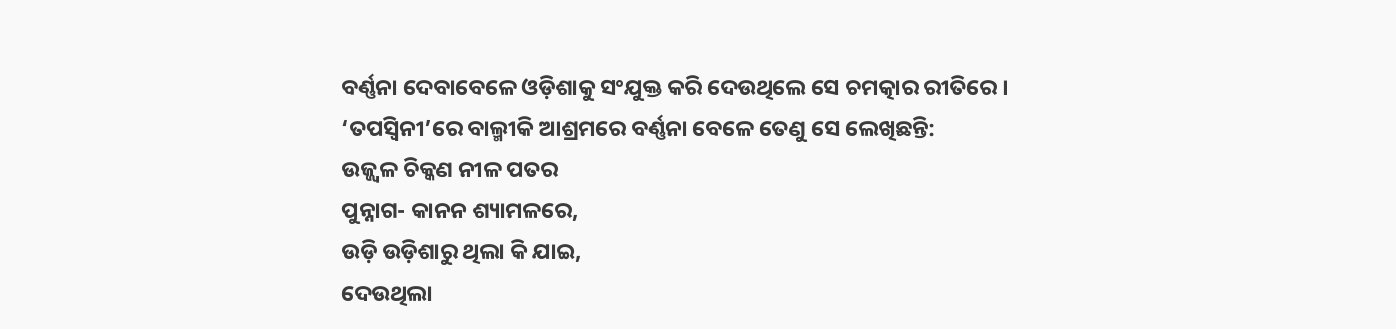ବର୍ଣ୍ଣନା ଦେବାବେଳେ ଓଡ଼ିଶାକୁ ସଂଯୁକ୍ତ କରି ଦେଉଥିଲେ ସେ ଚମତ୍କାର ରୀତିରେ ।
‘ତପସ୍ବିନୀ’ରେ ବାଲ୍ମୀକି ଆଶ୍ରମରେ ବର୍ଣ୍ଣନା ବେଳେ ତେଣୁ ସେ ଲେଖିଛନ୍ତି:
ଉଜ୍ଜ୍ବଳ ଚିକ୍କଣ ନୀଳ ପତର
ପୁନ୍ନାଗ- କାନନ ଶ୍ୟାମଳରେ,
ଉଡ଼ି ଉଡ଼ିଶାରୁ ଥିଲା କି ଯାଇ,
ଦେଉଥିଲା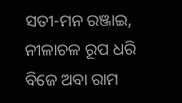ସତୀ-ମନ ରଞ୍ଜାଇ,
ନୀଳାଚଳ ରୂପ ଧରି
ବିଜେ ଅବା ରାମ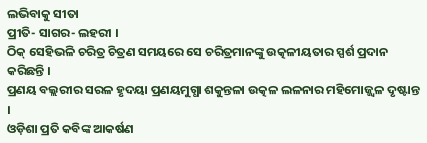ଲଭିବାକୁ ସୀତା
ପ୍ରୀତି- ସାଗର- ଲହରୀ ।
ଠିକ୍‌ ସେହିଭଳି ଚରିତ୍ର ଚିତ୍ରଣ ସମୟରେ ସେ ଚରିତ୍ରମାନଙ୍କୁ ଉତ୍କଳୀୟତାର ସ୍ପର୍ଶ ପ୍ରଦାନ କରିଛନ୍ତି ।
ପ୍ରଣୟ ବଲ୍ଲରୀର ସରଳ ହୃଦୟା ପ୍ରଣୟମୁଗ୍ଧା ଶକୁନ୍ତଳା ଉତ୍କଳ ଲଳନାର ମହିମୋଜ୍ଜ୍ବଳ ଦୃଷ୍ଟାନ୍ତ ।
ଓଡ଼ିଶା ପ୍ରତି କବିଙ୍କ ଆକର୍ଷଣ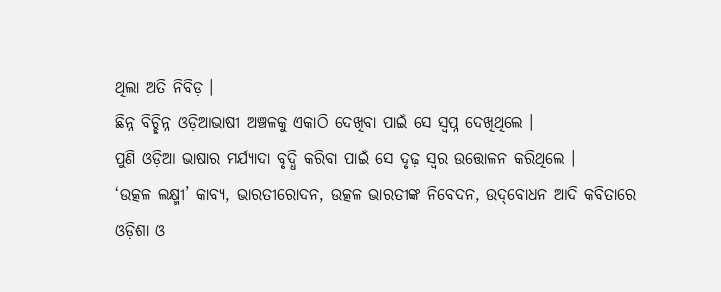ଥିଲା ଅତି ନିବିଡ଼ ।
ଛିନ୍ନ ବିଚ୍ଛିନ୍ନ ଓଡ଼ିଆଭାଷୀ ଅଞ୍ଚଳକୁ ଏକାଠି ଦେଖିବା ପାଇଁ ସେ ସ୍ବପ୍ନ ଦେଖିଥିଲେ ।
ପୁଣି ଓଡ଼ିଆ ଭାଷାର ମର୍ଯ୍ୟାଦା ବୃଦ୍ଧି କରିବା ପାଇଁ ସେ ଦୃଢ଼ ସ୍ବର ଉତ୍ତୋଳନ କରିଥିଲେ ।
‘ଉତ୍କଳ ଲକ୍ଷ୍ମୀ’ କାବ୍ୟ, ଭାରତୀରୋଦନ, ଉତ୍କଳ ଭାରତୀଙ୍କ ନିବେଦନ, ଉଦ୍‌ବୋଧନ ଆଦି କବିତାରେ ଓଡ଼ିଶା ଓ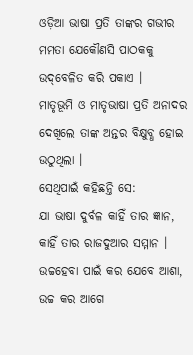ଓଡ଼ିଆ ଭାଷା ପ୍ରତି ତାଙ୍କର ଗଭୀର ମମତା ଯେକୌଣସି ପାଠକକୁ ଉଦ୍‌ବେଳିତ କରି ପକାଏ ।
ମାତୃଭୂମି ଓ ମାତୃଭାଷା ପ୍ରତି ଅନାଦର ଦେଖିଲେ ତାଙ୍କ ଅନ୍ତର ବିକ୍ଷୁବ୍ଧ ହୋଇ ଉଠୁଥିଲା ।
ସେଥିପାଇଁ କହିଛନ୍ତି ସେ:
ଯା ଭାଷା ଦୁର୍ବଳ କାହିଁ ତାର ଜ୍ଞାନ,
କାହିଁ ତାର ରାଜଦୁଆର ସମ୍ମାନ ।
ଉଚ୍ଚହେବା ପାଇଁ କର ଯେବେ ଆଶା,
ଉଚ୍ଚ କର ଆଗେ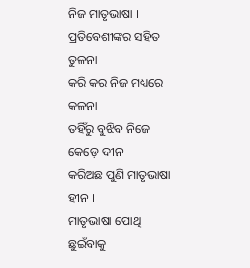ନିଜ ମାତୃଭାଷା ।
ପ୍ରତିବେଶୀଙ୍କର ସହିତ ତୁଳନା
କରି କର ନିଜ ମଧ୍ୟରେ କଳନା
ତହିଁରୁ ବୁଝିବ ନିଜେ କେଡ଼େ ଦୀନ
କରିଅଛ ପୁଣି ମାତୃଭାଷା ହୀନ ।
ମାତୃଭାଷା ପୋଥି ଛୁଇଁବାକୁ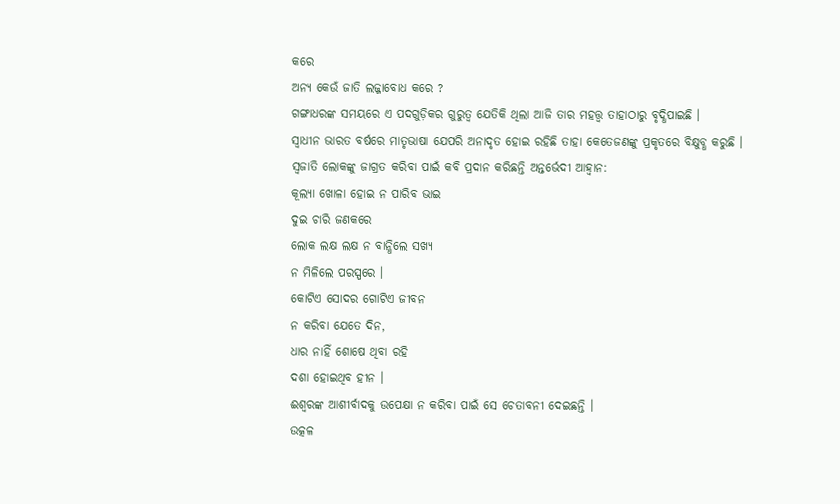କରେ
ଅନ୍ୟ କେଉଁ ଜାତି ଲଜ୍ଜାବୋଧ କରେ ?
ଗଙ୍ଗାଧରଙ୍କ ସମୟରେ ଏ ପଦଗୁଡ଼ିକର ଗୁରୁତ୍ବ ଯେତିକି ଥିଲା ଆଜି ତାର ମହତ୍ତ୍ବ ତାହାଠାରୁ ବୃଦ୍ଧିପାଇଛି ।
ସ୍ବାଧୀନ ଭାରତ ବର୍ଷରେ ମାତୃଭାଷା ଯେପରି ଅନାଦୃତ ହୋଇ ରହିଛି ତାହା କେତେଜଣଙ୍କୁ ପ୍ରକୃତରେ ବିକ୍ଷୁବ୍ଧ କରୁଛି ।
ସ୍ବଜାତି ଲୋକଙ୍କୁ ଜାଗ୍ରତ କରିବା ପାଇଁ କବି ପ୍ରଦାନ କରିଛନ୍ତି ଅନ୍ତର୍ଭେଦୀ ଆହ୍ବାନ:
କୂଲ୍ୟା ଖୋଳା ହୋଇ ନ ପାରିବ ଭାଇ
ଦୁଇ ଚାରି ଜଣକରେ
ଲୋକ ଲକ୍ଷ ଲକ୍ଷ ନ ବାନ୍ଧିଲେ ସଖ୍ୟ
ନ ମିଳିଲେ ପରସ୍ପରେ ।
କୋଟିଏ ସୋଦର ଗୋଟିଏ ଜୀବନ
ନ କରିବା ଯେତେ ଦିନ,
ଧାର ନାହିଁ ଶୋଷେ ଥିବା ରହି
ଦଶା ହୋଇଥିବ ହୀନ ।
ଈଶ୍ବରଙ୍କ ଆଶୀର୍ବାଦକୁ ଉପେକ୍ଷା ନ କରିବା ପାଇଁ ସେ ଚେତାବନୀ ଦେଇଛନ୍ତି ।
ଉତ୍କଳ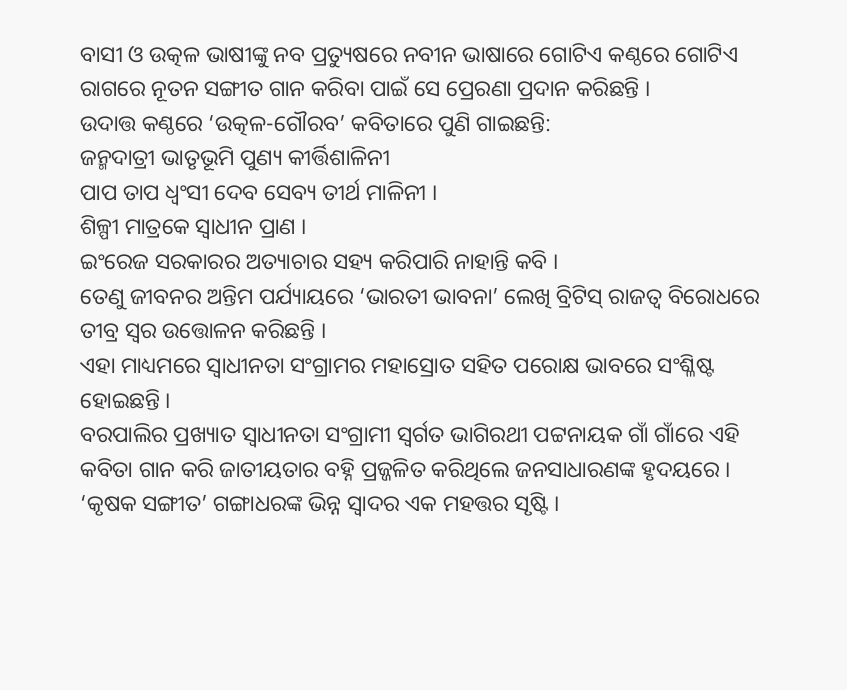ବାସୀ ଓ ଉତ୍କଳ ଭାଷୀଙ୍କୁ ନବ ପ୍ରତ୍ୟୁଷରେ ନବୀନ ଭାଷାରେ ଗୋଟିଏ କଣ୍ଠରେ ଗୋଟିଏ ରାଗରେ ନୂତନ ସଙ୍ଗୀତ ଗାନ କରିବା ପାଇଁ ସେ ପ୍ରେରଣା ପ୍ରଦାନ କରିଛନ୍ତି ।
ଉଦାତ୍ତ କଣ୍ଠରେ ‘ଉତ୍କଳ-ଗୌରବ’ କବିତାରେ ପୁଣି ଗାଇଛନ୍ତି:
ଜନ୍ମଦାତ୍ରୀ ଭାତୃଭୂମି ପୁଣ୍ୟ କୀର୍ତ୍ତିଶାଳିନୀ
ପାପ ତାପ ଧ୍ବଂସୀ ଦେବ ସେବ୍ୟ ତୀର୍ଥ ମାଳିନୀ ।
ଶିଳ୍ପୀ ମାତ୍ରକେ ସ୍ବାଧୀନ ପ୍ରାଣ ।
ଇଂରେଜ ସରକାରର ଅତ୍ୟାଚାର ସହ୍ୟ କରିପାରି ନାହାନ୍ତି କବି ।
ତେଣୁ ଜୀବନର ଅନ୍ତିମ ପର୍ଯ୍ୟାୟରେ ‘ଭାରତୀ ଭାବନା’ ଲେଖି ବ୍ରିଟିସ୍‌ ରାଜତ୍ବ ବିରୋଧରେ ତୀବ୍ର ସ୍ବର ଉତ୍ତୋଳନ କରିଛନ୍ତି ।
ଏହା ମାଧ୍ୟମରେ ସ୍ବାଧୀନତା ସଂଗ୍ରାମର ମହାସ୍ରୋତ ସହିତ ପରୋକ୍ଷ ଭାବରେ ସଂଶ୍ଳିଷ୍ଟ ହୋଇଛନ୍ତି ।
ବରପାଲିର ପ୍ରଖ୍ୟାତ ସ୍ବାଧୀନତା ସଂଗ୍ରାମୀ ସ୍ବର୍ଗତ ଭାଗିରଥୀ ପଟ୍ଟନାୟକ ଗାଁ ଗାଁରେ ଏହି କବିତା ଗାନ କରି ଜାତୀୟତାର ବହ୍ନି ପ୍ରଜ୍ଜଳିତ କରିଥିଲେ ଜନସାଧାରଣଙ୍କ ହୃଦୟରେ ।
‘କୃଷକ ସଙ୍ଗୀତ’ ଗଙ୍ଗାଧରଙ୍କ ଭିନ୍ନ ସ୍ବାଦର ଏକ ମହତ୍ତର ସୃଷ୍ଟି ।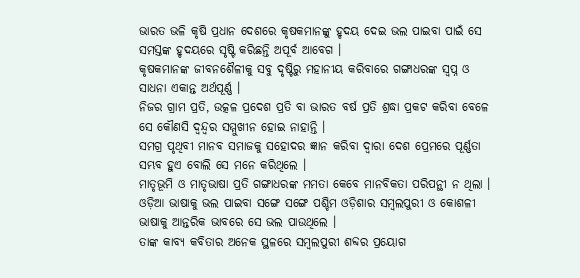ଭାରତ ଭଳି କୃଷି ପ୍ରଧାନ ଦେଶରେ କୃଷକମାନଙ୍କୁ ହୃଦୟ ଦେଇ ଭଲ ପାଇବା ପାଇଁ ସେ ସମସ୍ତଙ୍କ ହୃଦୟରେ ସୃଷ୍ଟି କରିଛନ୍ତି ଅପୂର୍ବ ଆବେଗ ।
କୃଷକମାନଙ୍କ ଜୀବନଶୈଳୀକୁ ସବୁ ଦୃଷ୍ଟିରୁ ମହାନୀୟ କରିବାରେ ଗଙ୍ଗାଧରଙ୍କ ସ୍ବପ୍ନ ଓ ସାଧନା ଏକାନ୍ତ ଅର୍ଥପୂର୍ଣ୍ଣ ।
ନିଜର ଗ୍ରାମ ପ୍ରତି, ଉତ୍କଳ ପ୍ରଦେଶ ପ୍ରତି ବା ଭାରତ ବର୍ଷ ପ୍ରତି ଶ୍ରଦ୍ଧା ପ୍ରକଟ କରିବା ବେଳେ ସେ କୌଣସି ଦ୍ବନ୍ଦ୍ବର ସମ୍ମୁଖୀନ ହୋଇ ନାହାନ୍ତି ।
ସମଗ୍ର ପୃଥିବୀ ମାନବ ସମାଜକୁ ସହୋଦର ଜ୍ଞାନ କରିବା ଦ୍ବାରା ଦେଶ ପ୍ରେମରେ ପୂର୍ଣ୍ଣତା ସମ୍ଭବ ହୁଏ ବୋଲି ସେ ମନେ କରିଥିଲେ ।
ମାତୃଭୂମି ଓ ମାତୃଭାଷା ପ୍ରତି ଗଙ୍ଗାଧରଙ୍କ ମମତା କେବେ ମାନବିକତା ପରିପନ୍ଥୀ ନ ଥିଲା ।
ଓଡ଼ିଆ ଭାଷାକୁ ଭଲ ପାଇବା ସଙ୍ଗେ ସଙ୍ଗେ ପଶ୍ଚିମ ଓଡ଼ିଶାର ସମ୍ବଲପୁରୀ ଓ କୋଶଳୀ ଭାଷାକୁ ଆନ୍ତରିକ ଭାବରେ ସେ ଭଲ ପାଉଥିଲେ ।
ତାଙ୍କ କାବ୍ୟ କବିତାର ଅନେକ ସ୍ଥଳରେ ସମ୍ବଲପୁରୀ ଶବ୍ଦର ପ୍ରୟୋଗ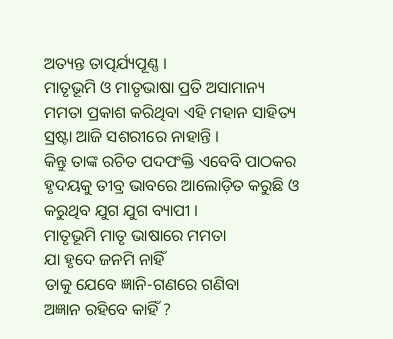ଅତ୍ୟନ୍ତ ତାତ୍ପର୍ଯ୍ୟପୂଣ୍ଣ ।
ମାତୃଭୂମି ଓ ମାତୃଭାଷା ପ୍ରତି ଅସାମାନ୍ୟ ମମତା ପ୍ରକାଶ କରିଥିବା ଏହି ମହାନ ସାହିତ୍ୟ ସ୍ରଷ୍ଟା ଆଜି ସଶରୀରେ ନାହାନ୍ତି ।
କିନ୍ତୁ ତାଙ୍କ ରଚିତ ପଦପଂକ୍ତି ଏବେବି ପାଠକର ହୃଦୟକୁ ତୀବ୍ର ଭାବରେ ଆଲୋଡ଼ିତ କରୁଛି ଓ କରୁଥିବ ଯୁଗ ଯୁଗ ବ୍ୟାପୀ ।
ମାତୃଭୂମି ମାତୃ ଭାଷାରେ ମମତା
ଯା ହୃଦେ ଜନମି ନାହିଁ
ତାକୁ ଯେବେ ଜ୍ଞାନି-ଗଣରେ ଗଣିବା
ଅଜ୍ଞାନ ରହିବେ କାହିଁ ?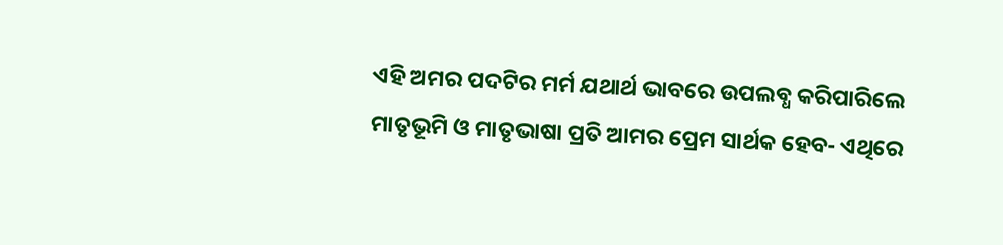ଏହି ଅମର ପଦଟିର ମର୍ମ ଯଥାର୍ଥ ଭାବରେ ଉପଲବ୍ଧ କରିପାରିଲେ ମାତୃଭୂମି ଓ ମାତୃଭାଷା ପ୍ରତି ଆମର ପ୍ରେମ ସାର୍ଥକ ହେବ- ଏଥିରେ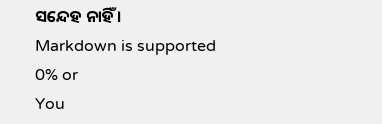ସନ୍ଦେହ ନାହିଁ ।
Markdown is supported
0% or
You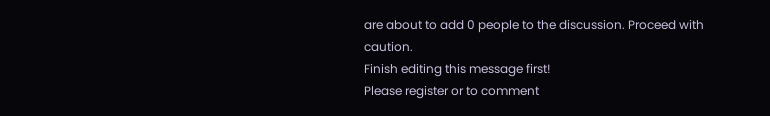are about to add 0 people to the discussion. Proceed with caution.
Finish editing this message first!
Please register or to comment